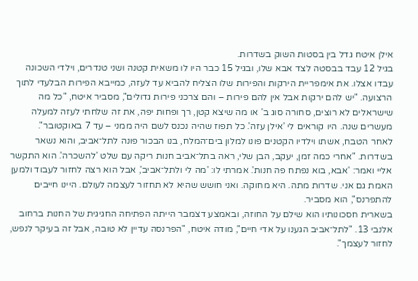אילן איטח גדל בין בסטות השוק בשדרות.
בגיל 12 עבד בבסטה לצד אבא שלו, ובגיל 15 כבר היו לו משאית קטנה ושני טנדרים, וילדי השכונה עבדו אצלו. את אימפריית הירקות והפירות שלו הצליח להביא עד לעזה, כמייבא הפירות הבלעדי לתוך הרצועה. "יש להם ירקות אבל אין להם פירות – והם צרכני פירות גדולים", מסביר איטח, "כל מה שישראלים לא רוצים, סחורה סוג ב' או מה שיצא קטן, רך ופחות יפה, את זה שלחתי לעזה למעלה מעשרים שנה. היו קוראים לי 'אילן עזה'. כל תפוז שהיה נכנס לשם היה ממני – עד 7 באוקטובר".
לאחר הטבח, אשתו וילדיו הקטנים פונו למלון בים־המלח, בנו הבכור פונה לתל־אביב, והוא נשאר בשדרות. "אחרי כמה זמן, יעקב, הבן שלי, ראה בתל־אביב חנות ריקה עם שלט 'להשכרה'. הוא התקשר אליי ואמר: 'אבא, בוא נפתח פה חנות'. אמרתי לו: 'מה לי ולתל־אביב', אבל הוא רצה לחזור לעבוד ולמען האמת גם אני. שדרות מתה. היא מחוקה. ואני חושש שהיא לא תחזור לעצמה לעולם. היינו חייבים להתפרנס", הוא מסביר.
בשארית חסכונותיו הוא שילם על החוזה, ובאמצע דצמבר הייתה הפתיחה החגיגית של החנות ברחוב אלנבי 13. "לתל־אביב הגענו על אדי חיים", מודה איטח, "הפרנסה עדיין לא טובה, אבל זה בעיקר לנפש, לחזור לעצמך".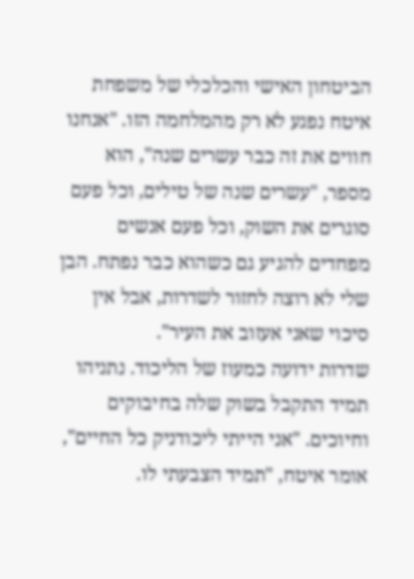הביטחון האישי והכלכלי של משפחת איטח נפגע לא רק מהמלחמה הזו. "אנחנו חווים את זה כבר עשרים שנה", הוא מספר, "עשרים שנה של טילים, וכל פעם סוגרים את השוק, וכל פעם אנשים מפחדים להגיע גם כשהוא כבר נפתח. הבן שלי לא רוצה לחזור לשדרות, אבל אין סיכוי שאני אעזוב את העיר".
שדרות ידועה כמעוז של הליכוד. נתניהו תמיד התקבל בשוק שלה בחיבוקים וחיוכים. "אני הייתי ליכודניק כל החיים", אומר איטח, "תמיד הצבעתי לו.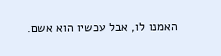האמנו לו, אבל עכשיו הוא אשם.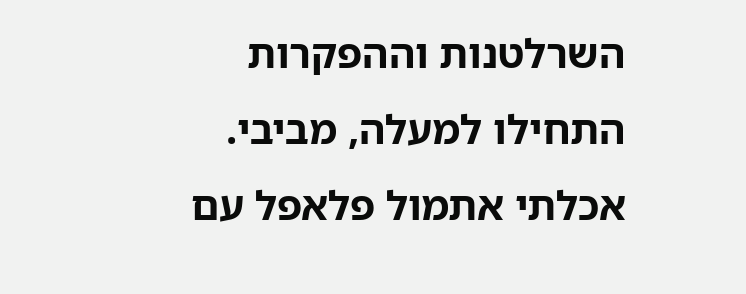השרלטנות וההפקרות התחילו למעלה, מביבי. אכלתי אתמול פלאפל עם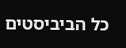כל הביביסטים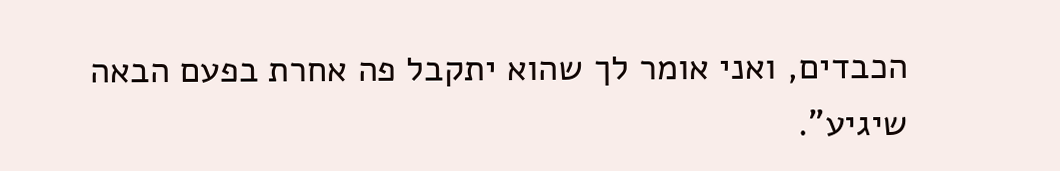הכבדים, ואני אומר לך שהוא יתקבל פה אחרת בפעם הבאה שיגיע".